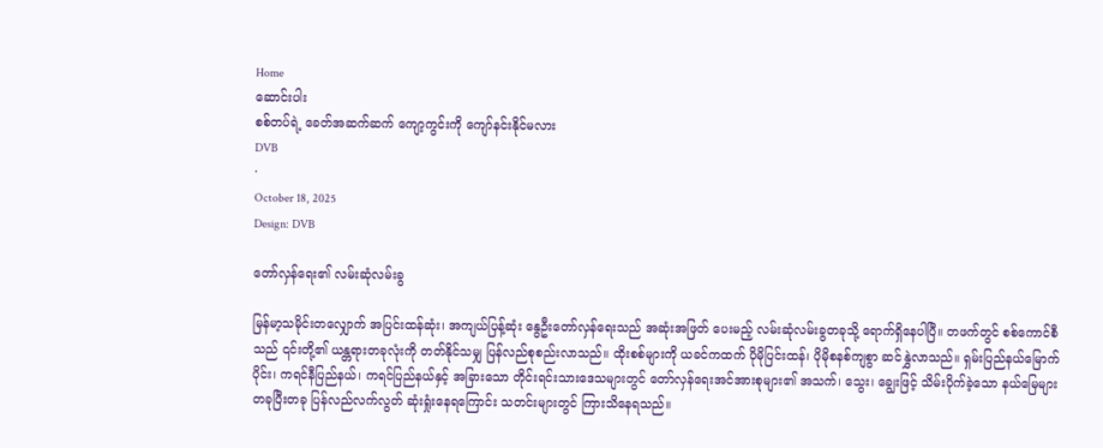Home
ဆောင်းပါး
စစ်တပ်ရဲ့ ခေတ်အဆက်ဆက် ကျော့ကွင်းကို ကျော်နင်းနိုင်မလား
DVB
·
October 18, 2025
Design: DVB

တော်လှန်ရေး၏ လမ်းဆုံလမ်းခွ

မြန်မာ့သမိုင်းတလျှောက် အပြင်းထန်ဆုံး၊ အကျယ်ပြန့်ဆုံး နွေဦးတော်လှန်ရေးသည် အဆုံးအဖြတ် ပေးမည့် လမ်းဆုံလမ်းခွတခုသို့ ရောက်ရှိနေပါပြီ။ တဖက်တွင် စစ်ကောင်စီသည် ၎င်းတို့၏ ယန္တရားတခုလုံးကို တတ်နိုင်သမျှ ပြန်လည်စုစည်းလာသည်။ ထိုးစစ်များကို ယခင်ကထက် ပိုမိုပြင်းထန်၊ ပိုမိုစနစ်ကျစွာ ဆင်နွှဲလာသည်။ ရှမ်းပြည်နယ်မြောက်ပိုင်း၊ ကရင်နီပြည်နယ်၊ ကရင်ပြည်နယ်နှင့် အခြားသော တိုင်းရင်းသားဒေသများတွင် တော်လှန်ရေးအင်အားစုများ၏ အသက်၊ သွေး၊ ချွေးဖြင့် သိမ်းပိုက်ခဲ့သော နယ်မြေများ တခုပြီးတခု ပြန်လည်လက်လွတ် ဆုံးရှုံးနေရကြောင်း သတင်းများတွင် ကြားသိနေရသည်။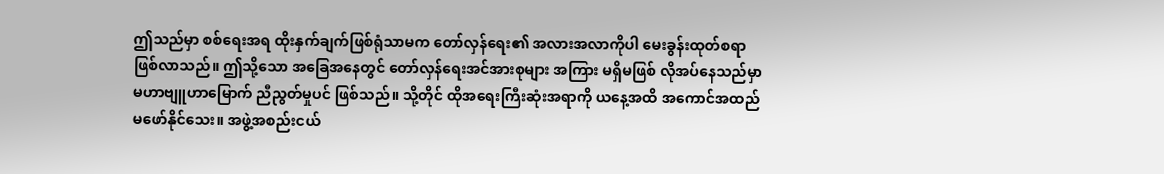ဤသည်မှာ စစ်ရေးအရ ထိုးနှက်ချက်ဖြစ်ရုံသာမက တော်လှန်ရေး၏‌ အလားအလာကိုပါ မေးခွန်းထုတ်စရာ ဖြစ်လာသည်။ ဤသို့သော အခြေအနေတွင် တော်လှန်ရေးအင်အားစုများ အကြား မရှိမဖြစ် လိုအပ်နေသည်မှာ မဟာဗျူဟာမြောက် ညီညွတ်မှုပင် ဖြစ်သည်။ သို့တိုင် ထိုအရေးကြီးဆုံးအရာကို ယနေ့အထိ အကောင်အထည်မဖော်နိုင်သေး။ အဖွဲ့အစည်းငယ်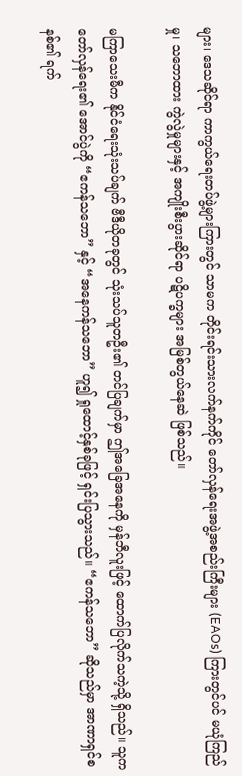များ၊ ဒေသဆိုင်ရာ ကာကွယ်ရေးတပ်ဖွဲ့များကြားတွင် သာမက တိုင်းရင်းသားလက်နက်ကိုင် တော်လှန်ရေးအဖွဲ့အစည်းကြီးများ (EAOs) ကြားတွင်ပင် မယုံကြည်မှု၊ သဘောထား ကွဲလွဲမှုများနှင့် အကျိုးစီးပွားဆိုင်ရာ ပဋိပက္ခများ အမြစ်တွယ်နေဆဲ ဖြစ်သည်။

မကြာသေးမီက နိုင်ငံရေးသုံးသပ်ချက် ဗီဒီယိုတခုတွင် သုံးသပ်သူတဦး၏ တင်ပြချက်မှာ ဤအခြေအနေကို မှန်ဘီလူးဖြင့် ထောက်ပြလိုက်သကဲ့သို့ ရှိသည်။ သူက တော်လှန်ရေး၏ အောင်ပွဲကို “ဧကန်သဘော” နှင့် “အနေကန်သဘော” ဟူ၍ ရှုထောင့်နှစ်ခုဖြင့် ရှင်းပြသွားသည်။ “ဧကန်သဘော” ဆိုသည်မှာ အာဏာရှင်စနစ်၏ ရက်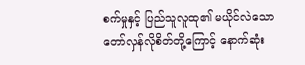စက်မှုနှင့် ပြည်သူလူထု၏ မယိုင်လဲသော တော်လှန်လိုစိတ်တို့ကြောင့် နောက်ဆုံး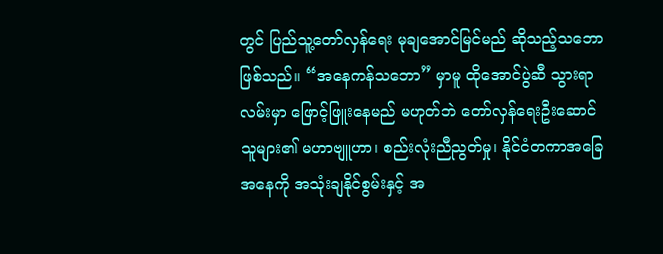တွင် ပြည်သူ့တော်လှန်ရေး မုချအောင်မြင်မည် ဆိုသည့်သဘော ဖြစ်သည်။ “အနေကန်သဘော” မှာမူ ထိုအောင်ပွဲဆီ သွားရာလမ်းမှာ ဖြောင့်ဖြူးနေမည် မဟုတ်ဘဲ တော်လှန်ရေးဦးဆောင်သူများ၏ မဟာဗျူဟာ၊ စည်းလုံးညီညွတ်မှု၊ နိုင်ငံတကာအခြေအနေကို အသုံးချနိုင်စွမ်းနှင့် အ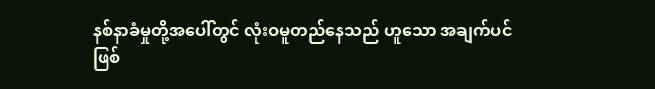နစ်နာခံမှုတို့အပေါ်တွင် လုံးဝမူတည်နေသည် ဟူသော အချက်ပင်ဖြစ်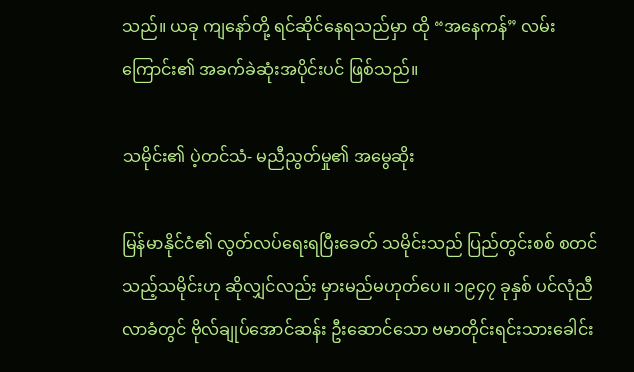သည်။ ယခု ကျနော်တို့ ရင်ဆိုင်နေရသည်မှာ ထို “အနေကန်” လမ်းကြောင်း၏ အခက်ခဲဆုံးအပိုင်းပင် ဖြစ်သည်။

သမိုင်း၏ ပဲ့တင်သံ- မညီညွတ်မှု၏ အမွေဆိုး

မြန်မာနိုင်ငံ၏ လွတ်လပ်ရေးရပြီးခေတ် သမိုင်းသည် ပြည်တွင်းစစ် စတင်သည့်သမိုင်းဟု ဆိုလျှင်လည်း မှားမည်မဟုတ်ပေ။ ၁၉၄၇ ခုနှစ် ပင်လုံညီလာခံတွင် ဗိုလ်ချုပ်အောင်ဆန်း ဦးဆောင်သော ဗမာတိုင်းရင်းသားခေါင်း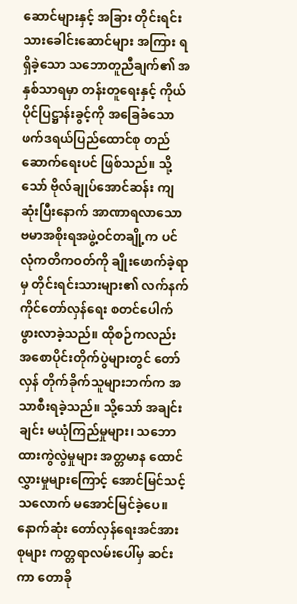ဆောင်များနှင့် အခြား တိုင်းရင်းသားခေါင်းဆောင်များ အကြား ရရှိခဲ့သော သဘောတူညီချက်၏ အနှစ်သာရမှာ တန်းတူရေးနှင့် ကိုယ်ပိုင်ပြဋ္ဌာန်းခွင့်ကို အခြေခံသော ဖက်ဒရယ်ပြည်ထောင်စု တည်ဆောက်ရေးပင် ဖြစ်သည်။ သို့သော် ဗိုလ်ချုပ်အောင်ဆန်း ကျဆုံးပြီးနောက် အာဏာရလာသော ဗမာအစိုးရအဖွဲ့ဝင်တချို့က ပင်လုံကတိကဝတ်ကို ချိုးဖောက်ခဲ့ရာမှ တိုင်းရင်းသားများ၏ လက်နက်ကိုင်တော်လှန်ရေး စတင်ပေါက်ဖွားလာခဲ့သည်။ ထိုစဉ်ကလည်း အစောပိုင်းတိုက်ပွဲများတွင် တော်လှန် တိုက်ခိုက်သူများဘက်က အသာစီးရခဲ့သည်။ သို့သော် အချင်းချင်း မယုံကြည်မှုများ၊ သဘောထားကွဲလွဲမှုများ အတ္တမာန ထောင်လွှားမှုများကြောင့် အောင်မြင်သင့်သလောက် မအောင်မြင်ခဲ့ပေ။ နောက်ဆုံး တော်လှန်ရေးအင်အားစုများ ကတ္တရာလမ်းပေါ်မှ ဆင်းကာ တောခို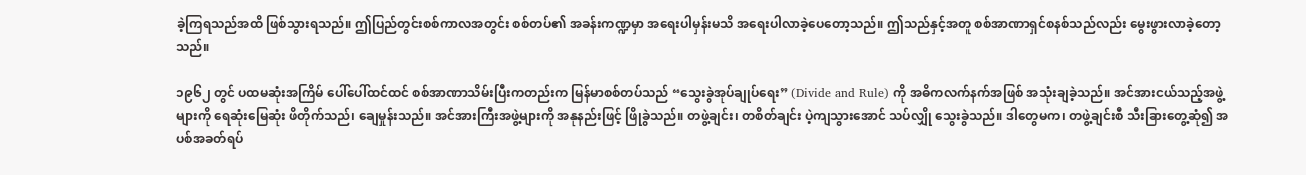ခဲ့ကြရသည်အထိ ဖြစ်သွားရသည်။ ဤပြည်တွင်းစစ်ကာလအတွင်း စစ်တပ်၏ အခန်းကဏ္ဍမှာ အရေးပါမှန်းမသိ အရေးပါလာခဲ့ပေတော့သည်။ ဤသည်နှင့်အတူ စစ်အာဏာရှင်စနစ်သည်လည်း မွေးဖွားလာခဲ့တော့သည်။

၁၉၆၂ တွင် ပထမဆုံးအကြိမ် ပေါ်ပေါ်ထင်ထင် စစ်အာဏာသိမ်းပြီးကတည်းက မြန်မာစစ်တပ်သည် “သွေးခွဲအုပ်ချုပ်ရေး” (Divide and Rule) ကို အဓိကလက်နက်အဖြစ် အသုံးချခဲ့သည်။ အင်အားငယ်သည့်အဖွဲ့များကို ရေဆုံးမြေဆုံး ဖိတိုက်သည်၊ ချေမှုန်းသည်။ အင်အားကြီးအဖွဲ့များကို အနုနည်းဖြင့် ဖြိုခွဲသည်။ တဖွဲ့ချင်း၊ တစိတ်ချင်း ပဲ့ကျသွားအောင် သပ်လျှို သွေးခွဲသည်။ ဒါတွေမက၊ တဖွဲ့ချင်းစီ သီးခြားတွေ့ဆုံ၍ အပစ်အခတ်ရပ်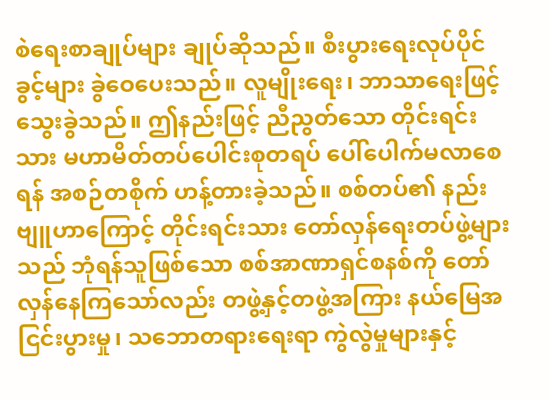စဲရေးစာချုပ်များ ချုပ်ဆိုသည်။ စီးပွားရေးလုပ်ပိုင်ခွင့်များ ခွဲဝေပေးသည်။ လူမျိုးရေး၊ ဘာသာရေးဖြင့် သွေးခွဲသည်။ ဤနည်းဖြင့် ညီညွတ်သော တိုင်းရင်းသား မဟာမိတ်တပ်ပေါင်းစုတရပ် ပေါ်ပေါက်မလာစေရန် အစဉ်တစိုက် ဟန့်တားခဲ့သည်။ စစ်တပ်၏ နည်းဗျူဟာကြောင့် တိုင်းရင်းသား တော်လှန်ရေးတပ်ဖွဲ့များသည် ဘုံရန်သူဖြစ်သော စစ်အာဏာရှင်စနစ်ကို တော်လှန်နေကြသော်လည်း တဖွဲ့နှင့်တဖွဲ့အကြား နယ်မြေအငြင်းပွားမှု၊ သဘောတရားရေးရာ ကွဲလွဲမှုများနှင့်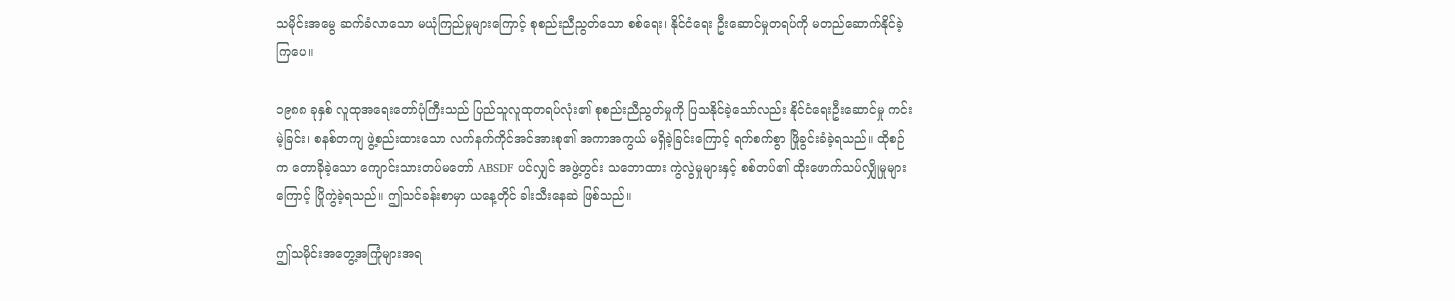သမိုင်းအမွေ ဆက်ခံလာသော မယုံကြည်မှုများကြောင့် စုစည်းညီညွတ်သော စစ်ရေး၊ နိုင်ငံရေး ဦးဆောင်မှုတရပ်ကို မတည်ဆောက်နိုင်ခဲ့ကြပေ။

၁၉၈၈ ခုနှစ် လူထုအရေးတော်ပုံကြီးသည် ပြည်သူလူထုတရပ်လုံး၏ စုစည်းညီညွတ်မှုကို ပြသနိုင်ခဲ့သော်လည်း နိုင်ငံရေးဦးဆောင်မှု ကင်းမဲ့ခြင်း၊ စနစ်တကျ ဖွဲ့စည်းထားသော လက်နက်ကိုင်အင်အားစု၏ အကာအကွယ် မရှိခဲ့ခြင်းကြောင့် ရက်စက်စွာ ဖြိုခွင်းခံခဲ့ရသည်။ ထိုစဉ်က တောခိုခဲ့သော ကျောင်းသားတပ်မတော် ABSDF ပင်လျှင် အဖွဲ့တွင်း သဘောထား ကွဲလွဲမှုများနှင့် စစ်တပ်၏ ထိုးဖောက်သပ်လျှိုမှုများကြောင့် ပြိုကွဲခဲ့ရသည်။ ဤသင်ခန်းစာမှာ ယနေ့တိုင် ခါးသီးနေဆဲ ဖြစ်သည်။

ဤသမိုင်းအတွေ့အကြုံများအရ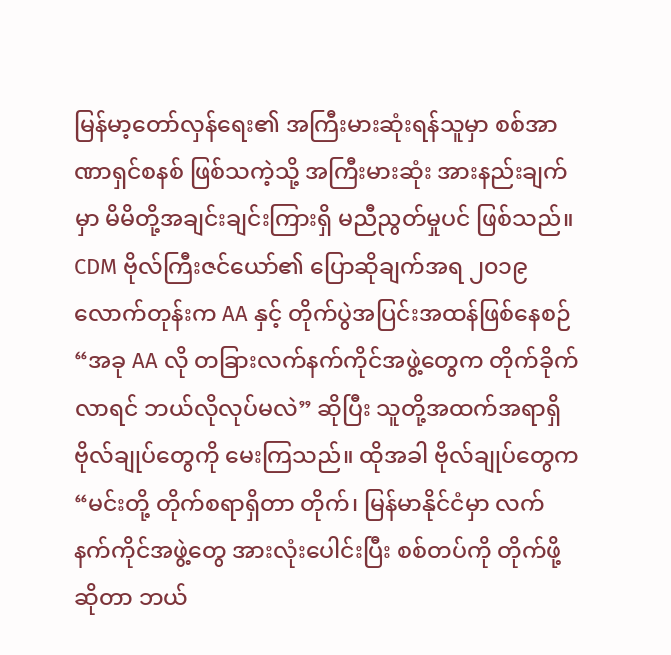မြန်မာ့တော်လှန်ရေး၏ အကြီးမားဆုံးရန်သူမှာ စစ်အာဏာရှင်စနစ် ဖြစ်သကဲ့သို့ အကြီးမားဆုံး အားနည်းချက်မှာ မိမိတို့အချင်းချင်းကြားရှိ မညီညွတ်မှုပင် ဖြစ်သည်။ CDM ဗိုလ်ကြီးဇင်ယော်၏ ပြောဆိုချက်အရ ၂၀၁၉ လောက်တုန်းက AA နှင့် တိုက်ပွဲအပြင်းအထန်ဖြစ်နေစဉ် “အခု AA လို တခြားလက်နက်ကိုင်အဖွဲ့တွေက တိုက်ခိုက်လာရင် ဘယ်လိုလုပ်မလဲ” ဆိုပြီး သူတို့အထက်အရာရှိ ဗိုလ်ချုပ်တွေကို မေးကြသည်။ ထိုအခါ ဗိုလ်ချုပ်တွေက “မင်းတို့ တိုက်စရာရှိတာ တိုက်၊ မြန်မာနိုင်ငံမှာ လက်နက်ကိုင်အဖွဲ့တွေ အားလုံးပေါင်းပြီး စစ်တပ်ကို တိုက်ဖို့ဆိုတာ ဘယ်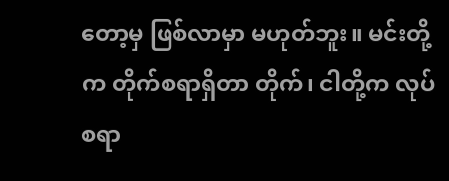တော့မှ ဖြစ်လာမှာ မဟုတ်ဘူး။ မင်းတို့က တိုက်စရာရှိတာ တိုက်၊ ငါတို့က လုပ်စရာ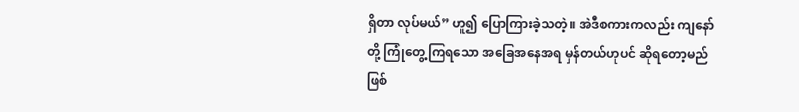ရှိတာ လုပ်မယ်” ဟူ၍ ပြောကြားခဲ့သတဲ့။ အဲဒီစကားကလည်း ကျနော်တို့ ကြုံတွေ့ကြရသော အခြေအနေအရ မှန်တယ်ဟုပင် ဆိုရတော့မည် ဖြစ်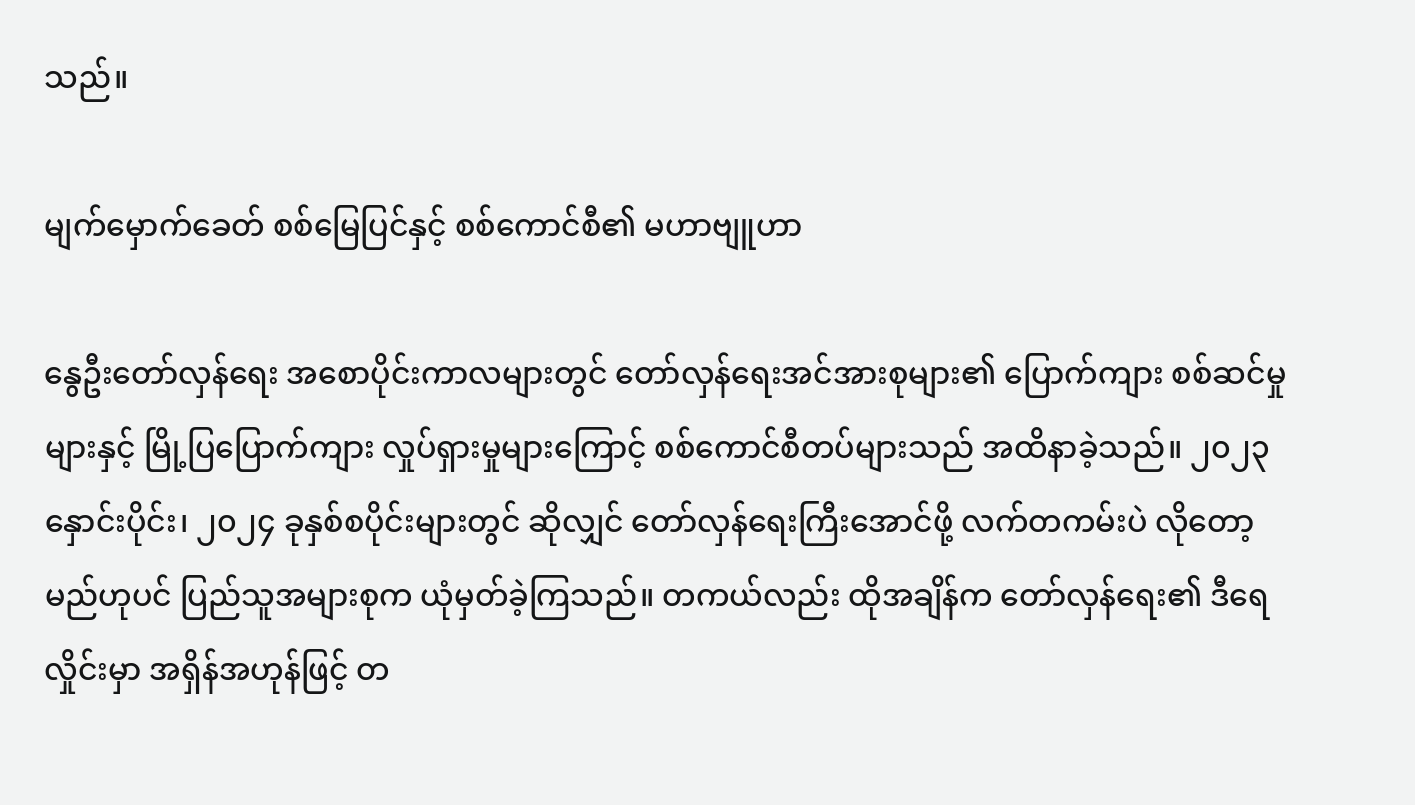သည်။

မျက်မှောက်ခေတ် စစ်မြေပြင်နှင့် စစ်ကောင်စီ၏ မဟာဗျူဟာ

နွေဦးတော်လှန်ရေး အစောပိုင်းကာလများတွင် တော်လှန်ရေးအင်အားစုများ၏ ပြောက်ကျား စစ်ဆင်မှုများနှင့် မြို့ပြပြောက်ကျား လှုပ်ရှားမှုများကြောင့် စစ်ကောင်စီတပ်များသည် အထိနာခဲ့သည်။ ၂၀၂၃ နှောင်းပိုင်း၊ ၂၀၂၄ ခုနှစ်စပိုင်းများတွင် ဆိုလျှင် တော်လှန်ရေးကြီးအောင်ဖို့ လက်တကမ်းပဲ လိုတော့မည်ဟုပင် ပြည်သူအများစုက ယုံမှတ်ခဲ့ကြသည်။ တကယ်လည်း ထိုအချိန်က တော်လှန်ရေး၏ ဒီရေလှိုင်းမှာ အရှိန်အဟုန်ဖြင့် တ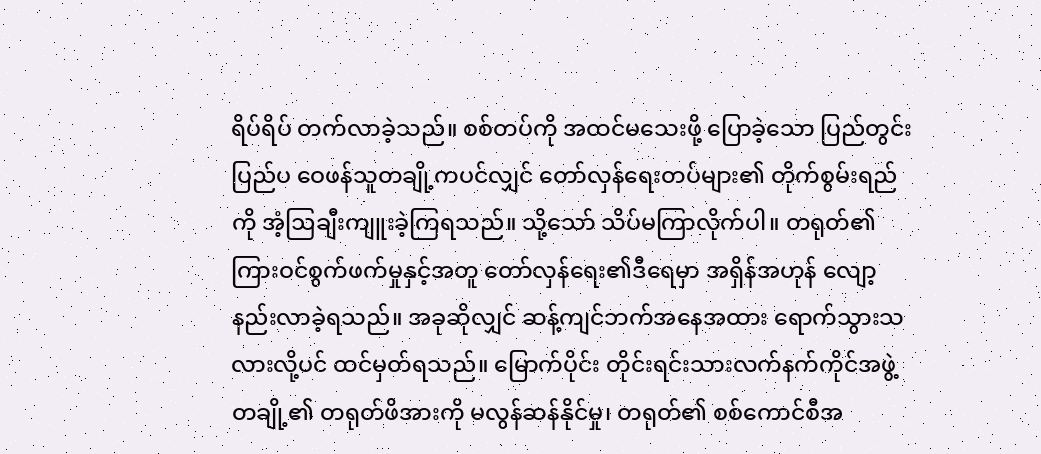ရိပ်ရိပ် တက်လာခဲ့သည်။ စစ်တပ်ကို အထင်မသေးဖို့ ပြောခဲ့သော ပြည်တွင်း ပြည်ပ ဝေဖန်သူတချို့ကပင်လျှင် တော်လှန်ရေးတပ်များ၏ တိုက်စွမ်းရည်ကို အံ့ဩချီးကျူးခဲ့ကြရသည်။ သို့သော် သိပ်မကြာလိုက်ပါ။ တရုတ်၏ ကြားဝင်စွက်ဖက်မှုနှင့်အတူ တော်လှန်ရေး၏ဒီရေမှာ အရှိန်အဟုန် လျော့နည်းလာခဲ့ရသည်။ အခုဆိုလျှင် ဆန့်ကျင်ဘက်အနေအထား ရောက်သွားသလားလို့ပင် ထင်မှတ်ရသည်။ မြောက်ပိုင်း တိုင်းရင်းသားလက်နက်ကိုင်အဖွဲ့တချို့၏ တရုတ်ဖိအားကို မလွန်ဆန်နိုင်မှု၊ တရုတ်၏ စစ်ကောင်စီအ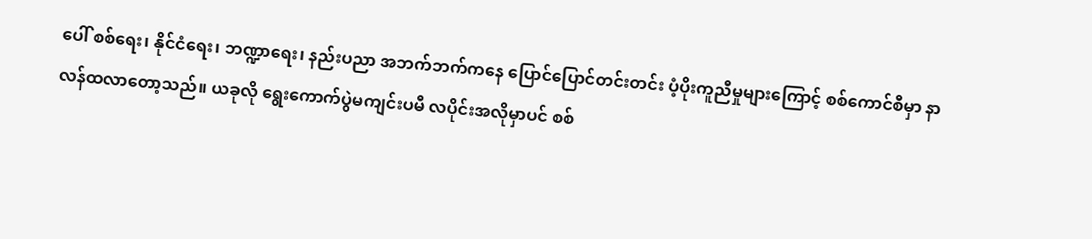ပေါ် စစ်ရေး၊ နိုင်ငံရေး၊ ဘဏ္ဍာရေး၊ နည်းပညာ အဘက်ဘက်ကနေ ပြောင်ပြောင်တင်းတင်း ပံ့ပိုးကူညီမှုများကြောင့် စစ်ကောင်စီမှာ နာလန်ထလာတော့သည်။ ယခုလို ရွေးကောက်ပွဲမကျင်းပမီ လပိုင်းအလိုမှာပင် စစ်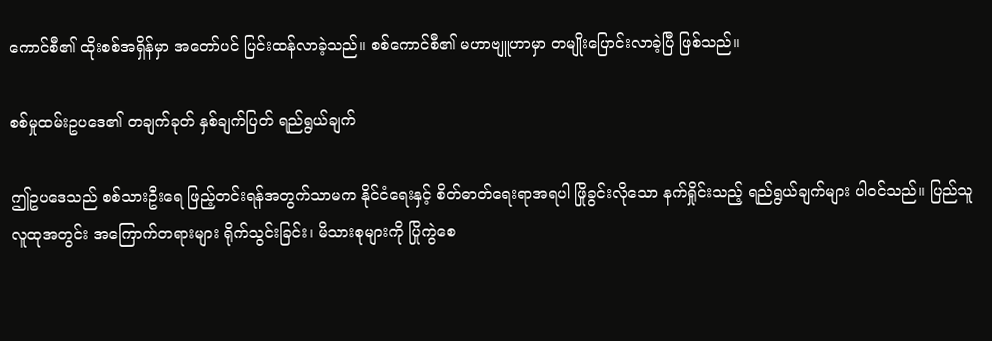ကောင်စီ၏ ထိုးစစ်အရှိန်မှာ အတော်ပင် ပြင်းထန်လာခဲ့သည်။ စစ်ကောင်စီ၏ မဟာဗျူဟာမှာ တမျိုးပြောင်းလာခဲ့ပြီ ဖြစ်သည်။

စစ်မှုထမ်းဥပဒေ၏ တချက်ခုတ် နှစ်ချက်ပြတ် ရည်ရွယ်ချက်

ဤဥပဒေသည် စစ်သားဦးရေ ဖြည့်တင်းရန်အတွက်သာမက နိုင်ငံရေးနှင့် စိတ်ဓာတ်ရေးရာအရပါ ဖြိုခွင်းလိုသော နက်ရှိုင်းသည့် ရည်ရွယ်ချက်များ ပါဝင်သည်။ ပြည်သူလူထုအတွင်း အကြောက်တရားများ ရိုက်သွင်းခြင်း၊ မိသားစုများကို ပြိုကွဲစေ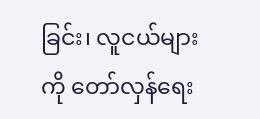ခြင်း၊ လူငယ်များကို တော်လှန်ရေး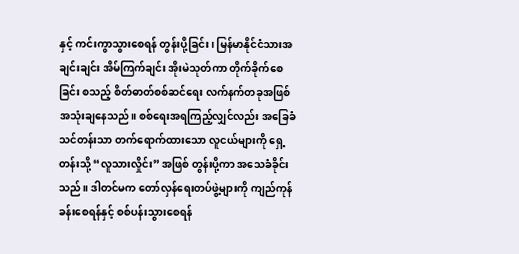နှင့် ကင်းကွာသွားစေရန် တွန်းပို့ခြင်း၊ မြန်မာနိုင်ငံသားအချင်းချင်း အိမ်ကြက်ချင်း အိုးမဲသုတ်ကာ တိုက်ခိုက်စေခြင်း စသည့် စိတ်ဓာတ်စစ်ဆင်ရေး လက်နက်တခုအဖြစ် အသုံးချနေသည်။ စစ်ရေးအရကြည့်လျှင်လည်း အခြေခံသင်တန်းသာ တက်ရောက်ထားသော လူငယ်များကို ရှေ့တန်းသို့ “လူသားလှိုင်း” အဖြစ် တွန်းပို့ကာ အသေခံခိုင်းသည်။ ဒါတင်မက တော်လှန်ရေးတပ်ဖွဲ့များကို ကျည်ကုန်ခန်းစေရန်နှင့် စစ်ပန်းသွားစေရန်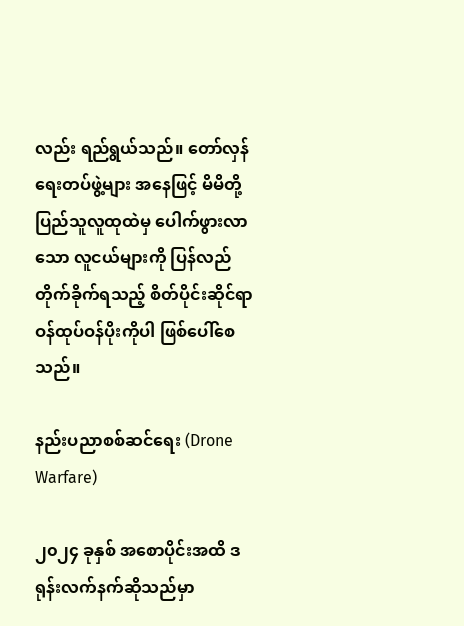လည်း ရည်ရွယ်သည်။ တော်လှန်ရေးတပ်ဖွဲ့များ အနေဖြင့် မိမိတို့ ပြည်သူလူထုထဲမှ ပေါက်ဖွားလာသော လူငယ်များကို ပြန်လည်တိုက်ခိုက်ရသည့် စိတ်ပိုင်းဆိုင်ရာ ဝန်ထုပ်ဝန်ပိုးကိုပါ ဖြစ်ပေါ်စေသည်။

နည်းပညာစစ်ဆင်ရေး (Drone Warfare)

၂၀၂၄ ခုနှစ် အစောပိုင်းအထိ ဒရုန်းလက်နက်ဆိုသည်မှာ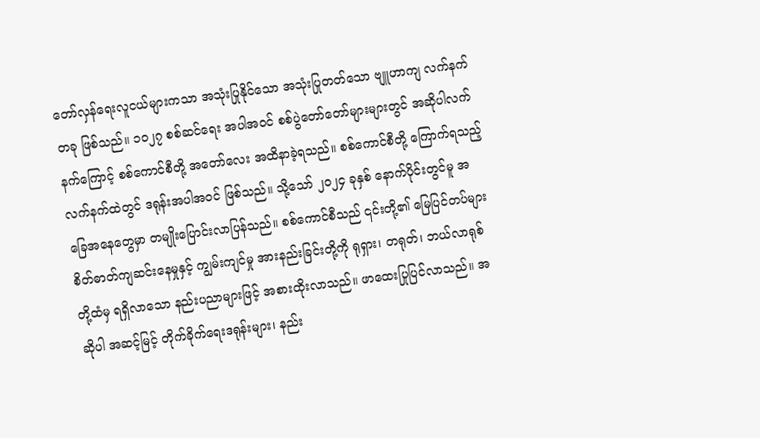တော်လှန်ရေးလူငယ်များကသာ အသုံးပြုနိုင်သော အသုံးပြုတတ်သော ဗျူဟာကျ လက်နက်တခု ဖြစ်သည်။ ၁၀၂၇ စစ်ဆင်ရေး အပါအဝင် စစ်ပွဲတော်တော်များများတွင် အဆိုပါလက်နက်ကြောင့် စစ်ကောင်စီတို့ အတော်လေး အထိနာခဲ့ရသည်။ စစ်ကောင်စီတို့ ကြောက်ရသည့် လက်နက်ထဲတွင် ဒရုန်းအပါအဝင် ဖြစ်သည်။ သို့သော် ၂၀၂၄ ခုနှစ် နောက်ပိုင်းတွင်မူ အခြေအနေတွေမှာ တမျိုးပြောင်းလာပြန်သည်။ စစ်ကောင်စီသည် ၎င်းတို့၏ မြေပြင်တပ်များ စိတ်ဓာတ်ကျဆင်းနေမှုနှင့် ကျွမ်းကျင်မှု အားနည်းခြင်းတို့ကို ရုရှား၊ တရုတ်၊ ဘယ်လာရုစ်တို့ထံမှ ရရှိလာသော နည်းပညာများဖြင့် အစားထိုးလာသည်။ ဖာထေးပြုပြင်လာသည်။ အဆိုပါ အဆင့်မြင့် တိုက်ခိုက်ရေးဒရုန်းများ၊ နည်း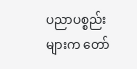ပညာပစ္စည်းများက တော်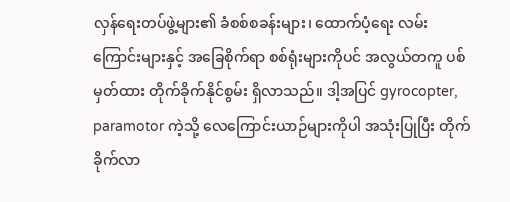လှန်ရေးတပ်ဖွဲ့များ၏ ခံစစ်စခန်းများ၊ ထောက်ပံ့ရေး လမ်းကြောင်းများနှင့် အခြေစိုက်ရာ စစ်ရုံးများကိုပင် အလွယ်တကူ ပစ်မှတ်ထား တိုက်ခိုက်နိုင်စွမ်း ရှိလာသည်။ ဒါ့အပြင် gyrocopter, paramotor ကဲ့သို့ လေကြောင်းယာဉ်များကိုပါ အသုံးပြုပြီး တိုက်ခိုက်လာ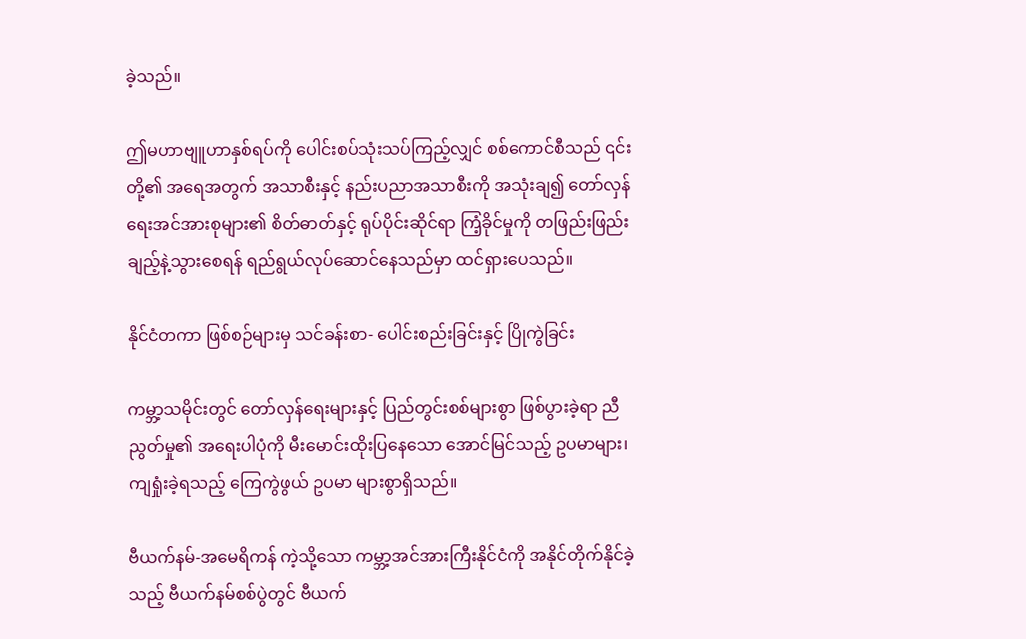ခဲ့သည်။

ဤမဟာဗျူဟာနှစ်ရပ်ကို ပေါင်းစပ်သုံးသပ်ကြည့်လျှင် စစ်ကောင်စီသည် ၎င်းတို့၏ အရေအတွက် အသာစီးနှင့် နည်းပညာအသာစီးကို အသုံးချ၍ တော်လှန်ရေးအင်အားစုများ၏ စိတ်ဓာတ်နှင့် ရုပ်ပိုင်းဆိုင်ရာ ကြံ့ခိုင်မှုကို တဖြည်းဖြည်း ချည့်နဲ့သွားစေရန် ရည်ရွယ်လုပ်ဆောင်နေသည်မှာ ထင်ရှားပေသည်။

နိုင်ငံတကာ ဖြစ်စဉ်များမှ သင်ခန်းစာ- ပေါင်းစည်းခြင်းနှင့် ပြိုကွဲခြင်း

ကမ္ဘာ့သမိုင်းတွင် တော်လှန်ရေးများနှင့် ပြည်တွင်းစစ်များစွာ ဖြစ်ပွားခဲ့ရာ ညီညွတ်မှု၏ အရေးပါပုံကို မီးမောင်းထိုးပြနေသော အောင်မြင်သည့် ဥပမာများ၊ ကျရှုံးခဲ့ရသည့် ကြေကွဲဖွယ် ဥပမာ များစွာရှိသည်။

ဗီယက်နမ်-အမေရိကန် ကဲ့သို့သော ကမ္ဘာ့အင်အားကြီးနိုင်ငံကို အနိုင်တိုက်နိုင်ခဲ့သည့် ဗီယက်နမ်စစ်ပွဲတွင် ဗီယက်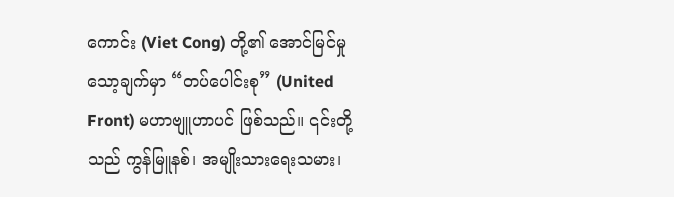ကောင်း (Viet Cong) တို့၏ အောင်မြင်မှုသော့ချက်မှာ “တပ်ပေါင်းစု” (United Front) မဟာဗျူဟာပင် ဖြစ်သည်။ ၎င်းတို့သည် ကွန်မြူနစ်၊ အမျိုးသားရေးသမား၊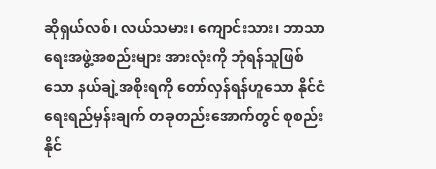ဆိုရှယ်လစ်၊ လယ်သမား၊ ကျောင်းသား၊ ဘာသာရေးအဖွဲ့အစည်းများ အားလုံးကို ဘုံရန်သူဖြစ်သော နယ်ချဲ့အစိုးရကို တော်လှန်ရန်ဟူသော နိုင်ငံရေးရည်မှန်းချက် တခုတည်းအောက်တွင် စုစည်းနိုင်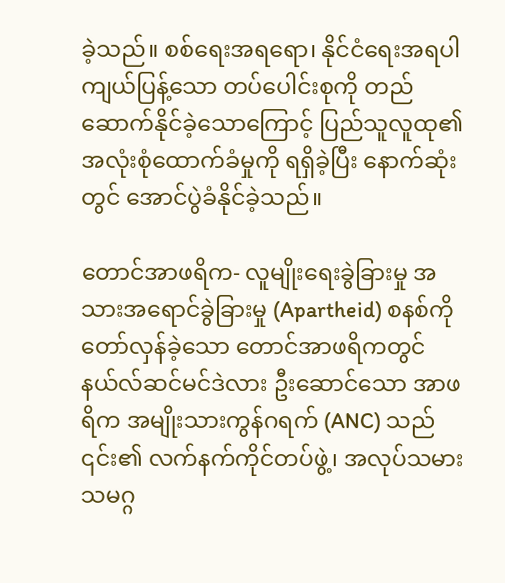ခဲ့သည်။ စစ်ရေးအရရော၊ နိုင်ငံရေးအရပါ ကျယ်ပြန့်သော တပ်ပေါင်းစုကို တည်ဆောက်နိုင်ခဲ့သောကြောင့် ပြည်သူလူထု၏ အလုံးစုံထောက်ခံမှုကို ရရှိခဲ့ပြီး နောက်ဆုံးတွင် အောင်ပွဲခံနိုင်ခဲ့သည်။

တောင်အာဖရိက- လူမျိုးရေးခွဲခြားမှု အသားအရောင်ခွဲခြားမှု (Apartheid) စနစ်ကို တော်လှန်ခဲ့သော တောင်အာဖရိကတွင် နယ်လ်ဆင်မင်ဒဲလား ဦးဆောင်သော အာဖရိက အမျိုးသားကွန်ဂရက် (ANC) သည် ၎င်း၏ လက်နက်ကိုင်တပ်ဖွဲ့၊ အလုပ်သမားသမဂ္ဂ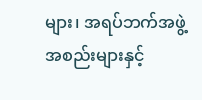များ၊ အရပ်ဘက်အဖွဲ့အစည်းများနှင့်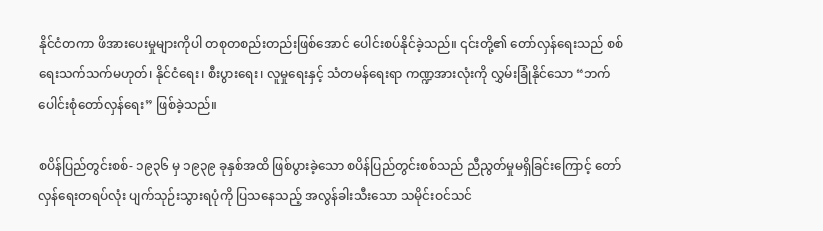နိုင်ငံတကာ ဖိအားပေးမှုများကိုပါ တစုတစည်းတည်းဖြစ်အောင် ပေါင်းစပ်နိုင်ခဲ့သည်။ ၎င်းတို့၏ တော်လှန်ရေးသည် စစ်ရေးသက်သက်မဟုတ်၊ နိုင်ငံရေး၊ စီးပွားရေး၊ လူမှုရေးနှင့် သံတမန်ရေးရာ ကဏ္ဍအားလုံးကို လွှမ်းခြုံနိုင်သော “ဘက်ပေါင်းစုံတော်လှန်ရေး” ဖြစ်ခဲ့သည်။

စပိန်ပြည်တွင်းစစ်- ၁၉၃၆ မှ ၁၉၃၉ ခုနှစ်အထိ ဖြစ်ပွားခဲ့သော စပိန်ပြည်တွင်းစစ်သည် ညီညွတ်မှုမရှိခြင်းကြောင့် တော်လှန်ရေးတရပ်လုံး ပျက်သုဉ်းသွားရပုံကို ပြသနေသည့် အလွန်ခါးသီးသော သမိုင်းဝင်သင်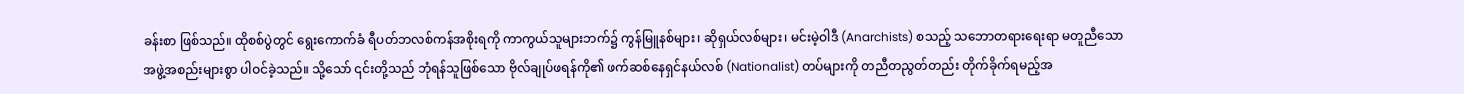ခန်းစာ ဖြစ်သည်။ ထိုစစ်ပွဲတွင် ရွေးကောက်ခံ ရီပတ်ဘလစ်ကန်အစိုးရကို ကာကွယ်သူများဘက်၌ ကွန်မြူနစ်များ၊ ဆိုရှယ်လစ်များ၊ မင်းမဲ့ဝါဒီ (Anarchists) စသည့် သဘောတရားရေးရာ မတူညီသော အဖွဲ့အစည်းများစွာ ပါဝင်ခဲ့သည်။ သို့သော် ၎င်းတို့သည် ဘုံရန်သူဖြစ်သော ဗိုလ်ချုပ်ဖရန်ကို၏ ဖက်ဆစ်နေရှင်နယ်လစ် (Nationalist) တပ်များကို တညီတညွတ်တည်း တိုက်ခိုက်ရမည့်အ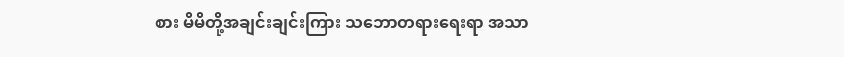စား မိမိတို့အချင်းချင်းကြား သဘောတရားရေးရာ အသာ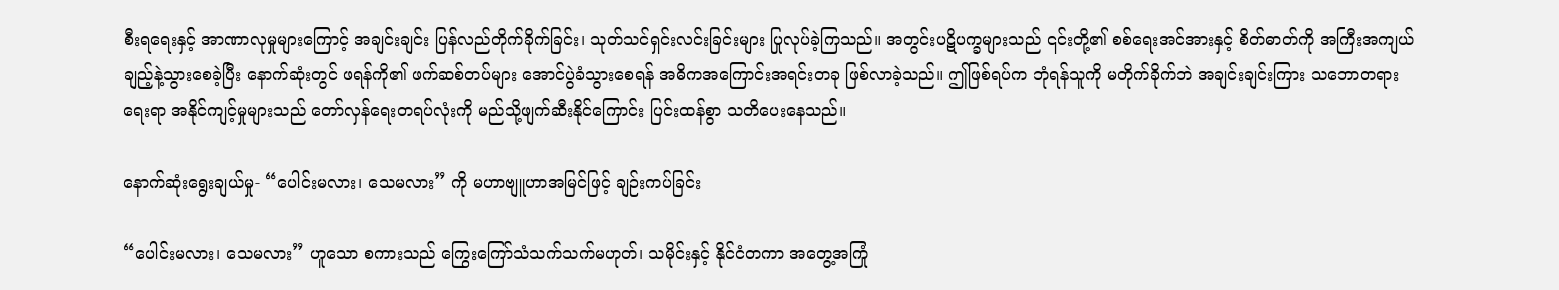စီးရရေးနှင့် အာဏာလုမှုများကြောင့် အချင်းချင်း ပြန်လည်တိုက်ခိုက်ခြင်း၊ သုတ်သင်ရှင်းလင်းခြင်းများ ပြုလုပ်ခဲ့ကြသည်။ အတွင်းပဋိပက္ခများသည် ၎င်းတို့၏ စစ်ရေးအင်အားနှင့် စိတ်ဓာတ်ကို အကြီးအကျယ် ချည့်နဲ့သွားစေခဲ့ပြီး နောက်ဆုံးတွင် ဖရန်ကို၏ ဖက်ဆစ်တပ်များ အောင်ပွဲခံသွားစေရန် အဓိကအကြောင်းအရင်းတခု ဖြစ်လာခဲ့သည်။ ဤဖြစ်ရပ်က ဘုံရန်သူကို မတိုက်ခိုက်ဘဲ အချင်းချင်းကြား သဘောတရားရေးရာ အနိုင်ကျင့်မှုများသည် တော်လှန်ရေးတရပ်လုံးကို မည်သို့ဖျက်ဆီးနိုင်ကြောင်း ပြင်းထန်စွာ သတိပေးနေသည်။

နောက်ဆုံးရွေးချယ်မှု- “ပေါင်းမလား၊ သေမလား” ကို မဟာဗျူဟာအမြင်ဖြင့် ချဉ်းကပ်ခြင်း

“ပေါင်းမလား၊ သေမလား” ဟူသော စကားသည် ကြွေးကြော်သံသက်သက်မဟုတ်၊ သမိုင်းနှင့် နိုင်ငံတကာ အတွေ့အကြုံ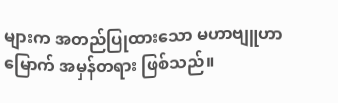များက အတည်ပြုထားသော မဟာဗျူဟာမြောက် အမှန်တရား ဖြစ်သည်။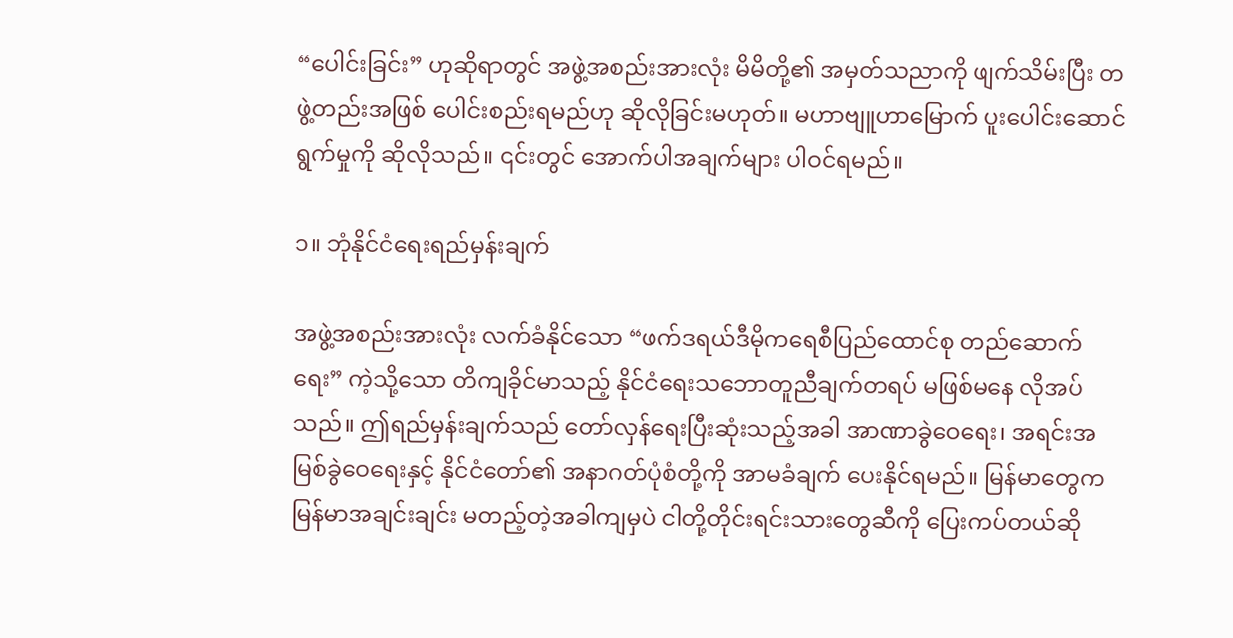“ပေါင်းခြင်း” ဟုဆိုရာတွင် အဖွဲ့အစည်းအားလုံး မိမိတို့၏ အမှတ်သညာကို ဖျက်သိမ်းပြီး တဖွဲ့တည်းအဖြစ် ပေါင်းစည်းရမည်ဟု ဆိုလိုခြင်းမဟုတ်။ မဟာဗျူဟာမြောက် ပူးပေါင်းဆောင်ရွက်မှုကို ဆိုလိုသည်။ ၎င်းတွင် အောက်ပါအချက်များ ပါဝင်ရမည်။

၁။ ဘုံနိုင်ငံရေးရည်မှန်းချက်

အဖွဲ့အစည်းအားလုံး လက်ခံနိုင်သော “ဖက်ဒရယ်ဒီမိုကရေစီပြည်ထောင်စု တည်ဆောက်ရေး” ကဲ့သို့သော တိကျခိုင်မာသည့် နိုင်ငံရေးသဘောတူညီချက်တရပ် မဖြစ်မနေ လိုအပ်သည်။ ဤရည်မှန်းချက်သည် တော်လှန်ရေးပြီးဆုံးသည့်အခါ အာဏာခွဲဝေရေး၊ အရင်းအမြစ်ခွဲဝေရေးနှင့် နိုင်ငံတော်၏ အနာဂတ်ပုံစံတို့ကို အာမခံချက် ပေးနိုင်ရမည်။ မြန်မာတွေက မြန်မာအချင်းချင်း မတည့်တဲ့အခါကျမှပဲ ငါတို့တိုင်းရင်းသားတွေဆီကို ပြေးကပ်တယ်ဆို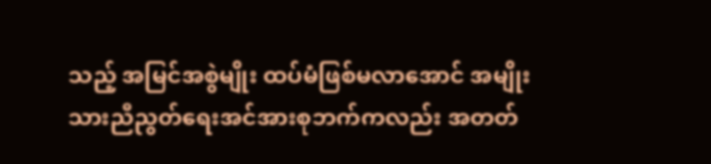သည့် အမြင်အစွဲမျိုး ထပ်မံဖြစ်မလာအောင် အမျိုးသားညီညွတ်ရေးအင်အားစုဘက်ကလည်း အတတ်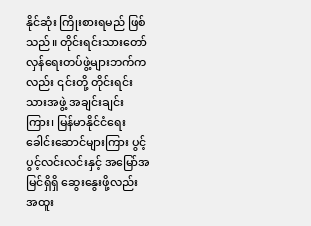နိုင်ဆုံး ကြိုးစားရမည် ဖြစ်သည်။ တိုင်းရင်းသားတော်လှန်ရေးတပ်ဖွဲ့များဘက်ကလည်း ၎င်းတို့ တိုင်းရင်းသားအဖွဲ့ အချင်းချင်းကြား၊ မြန်မာနိုင်ငံရေးခေါင်းဆောင်များကြား ပွင့်ပွင့်လင်းလင်းနှင့် အမြော်အမြင်ရှိရှိ ဆွေးနွေးဖို့လည်း အထူး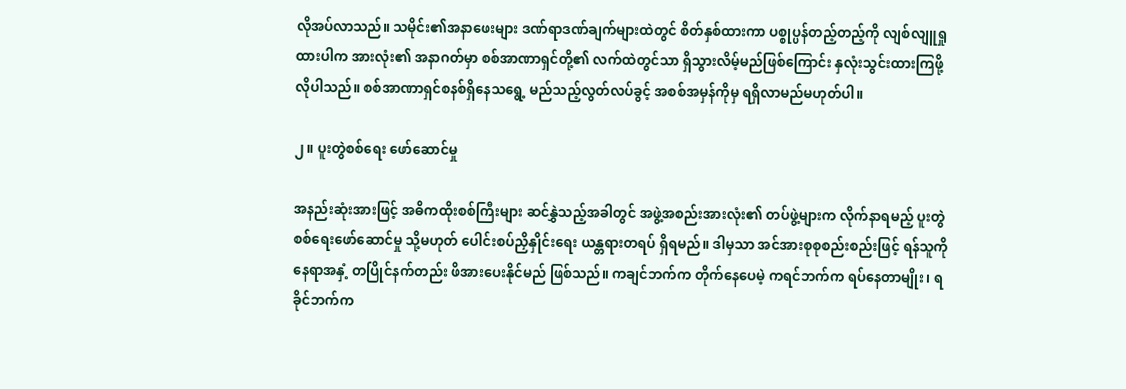လိုအပ်လာသည်။ သမိုင်း၏အနာဖေးများ ဒဏ်ရာဒဏ်ချက်များထဲတွင် စိတ်နှစ်ထားကာ ပစ္စုပ္ပန်တည့်တည့်ကို လျစ်လျူရှုထားပါက အားလုံး၏ အနာဂတ်မှာ စစ်အာဏာရှင်တို့၏ လက်ထဲတွင်သာ ရှိသွားလိမ့်မည်ဖြစ်ကြောင်း နှလုံးသွင်းထားကြဖို့ လိုပါသည်။ စစ်အာဏာရှင်စနစ်ရှိနေသရွေ့ မည်သည့်လွတ်လပ်ခွင့် အစစ်အမှန်ကိုမှ ရရှိလာမည်မဟုတ်ပါ။

၂။ ပူးတွဲစစ်ရေး ဖော်ဆောင်မှု

အနည်းဆုံးအားဖြင့် အဓိကထိုးစစ်ကြီးများ ဆင်နွှဲသည့်အခါတွင် အဖွဲ့အစည်းအားလုံး၏ တပ်ဖွဲ့များက လိုက်နာရမည့် ပူးတွဲစစ်ရေးဖော်ဆောင်မှု သို့မဟုတ် ပေါင်းစပ်ညှိနှိုင်းရေး ယန္တရားတရပ် ရှိရမည်။ ဒါမှသာ အင်အားစုစုစည်းစည်းဖြင့် ရန်သူကို နေရာအနှံ့ တပြိုင်နက်တည်း ဖိအားပေးနိုင်မည် ဖြစ်သည်။ ကချင်ဘက်က တိုက်နေပေမဲ့ ကရင်ဘက်က ရပ်နေတာမျိုး၊ ရခိုင်ဘက်က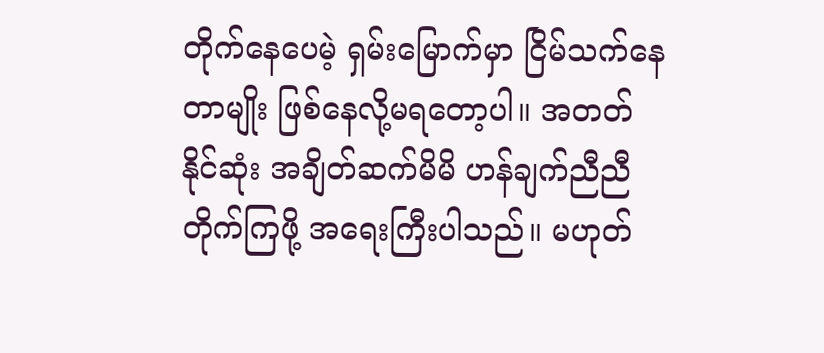တိုက်နေပေမဲ့ ရှမ်းမြောက်မှာ ငြိမ်သက်နေတာမျိုး ဖြစ်နေလို့မရတော့ပါ။ အတတ်နိုင်ဆုံး အချိတ်ဆက်မိမိ ဟန်ချက်ညီညီတိုက်ကြဖို့ အရေးကြီးပါသည်။ မဟုတ်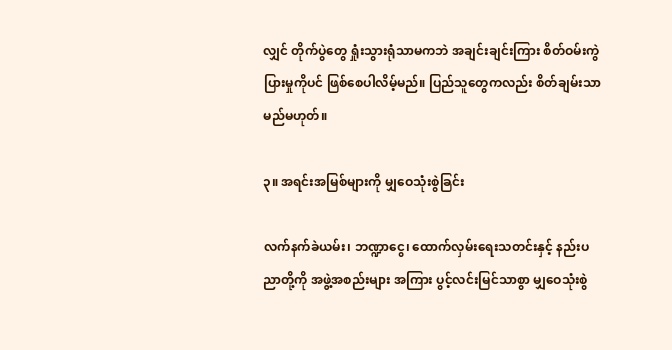လျှင် တိုက်ပွဲတွေ ရှုံးသွားရုံသာမကဘဲ အချင်းချင်းကြား စိတ်ဝမ်းကွဲပြားမှုကိုပင် ဖြစ်စေပါလိမ့်မည်။ ပြည်သူတွေကလည်း စိတ်ချမ်းသာမည်မဟုတ်။

၃။ အရင်းအမြစ်များကို မျှဝေသုံးစွဲခြင်း

လက်နက်ခဲယမ်း၊ ဘဏ္ဍာငွေ၊ ထောက်လှမ်းရေးသတင်းနှင့် နည်းပညာတို့ကို အဖွဲ့အစည်းများ အကြား ပွင့်လင်းမြင်သာစွာ မျှဝေသုံးစွဲ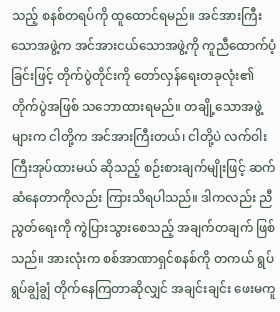သည့် စနစ်တရပ်ကို ထူထောင်ရမည်။ အင်အားကြီးသောအဖွဲ့က အင်အားငယ်သောအဖွဲ့ကို ကူညီထောက်ပံ့ခြင်းဖြင့် တိုက်ပွဲတိုင်းကို တော်လှန်ရေးတခုလုံး၏ တိုက်ပွဲအဖြစ် သဘောထားရမည်။ တချို့သောအဖွဲ့များက ငါတို့က အင်အားကြီးတယ်၊ ငါတို့ပဲ လက်ဝါးကြီးအုပ်ထားမယ် ဆိုသည့် စဉ်းစားချက်မျိုးဖြင့် ဆက်ဆံနေတာကိုလည်း ကြားသိရပါသည်။ ဒါကလည်း ညီညွတ်ရေးကို ကွဲပြားသွားစေသည့် အချက်တချက် ဖြစ်သည်။ အားလုံးက စစ်အာဏာရှင်စနစ်ကို တကယ် ရွပ်ရွပ်ချွံချွံ တိုက်နေကြတာဆိုလျှင် အချင်းချင်း ဖေးမကူ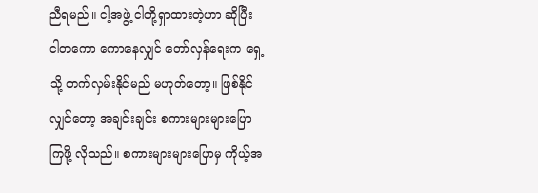ညီရမည်။ ငါ့အဖွဲ့ ငါတို့ရှာထားတဲ့ဟာ ဆိုပြီး ငါတကော ကောနေလျှင် တော်လှန်ရေးက ရှေ့သို့ တက်လှမ်းနိုင်မည် မဟုတ်တော့။ ဖြစ်နိုင်လျှင်တော့ အချင်းချင်း စကားများများပြောကြဖို့ လိုသည်။ စကားများများပြောမှ ကိုယ့်အ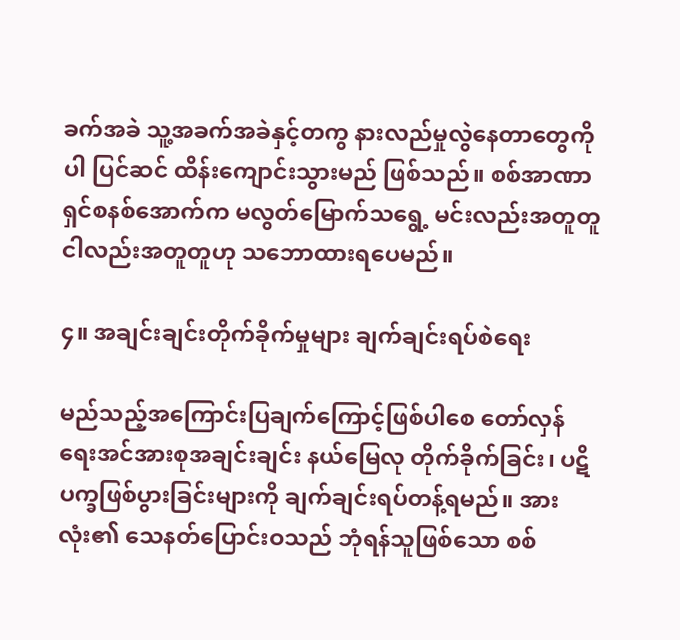ခက်အခဲ သူ့အခက်အခဲနှင့်တကွ နားလည်မှုလွဲနေတာတွေကိုပါ ပြင်ဆင် ထိန်းကျောင်းသွားမည် ဖြစ်သည်။ စစ်အာဏာရှင်စနစ်အောက်က မလွတ်မြောက်သရွေ့ မင်းလည်းအတူတူ ငါလည်းအတူတူဟု သဘောထားရပေမည်။

၄။ အချင်းချင်းတိုက်ခိုက်မှုများ ချက်ချင်းရပ်စဲရေး

မည်သည့်အကြောင်းပြချက်ကြောင့်ဖြစ်ပါစေ တော်လှန်ရေးအင်အားစုအချင်းချင်း နယ်မြေလု တိုက်ခိုက်ခြင်း၊ ပဋိပက္ခဖြစ်ပွားခြင်းများကို ချက်ချင်းရပ်တန့်ရမည်။ အားလုံး၏ သေနတ်ပြောင်းဝသည် ဘုံရန်သူဖြစ်သော စစ်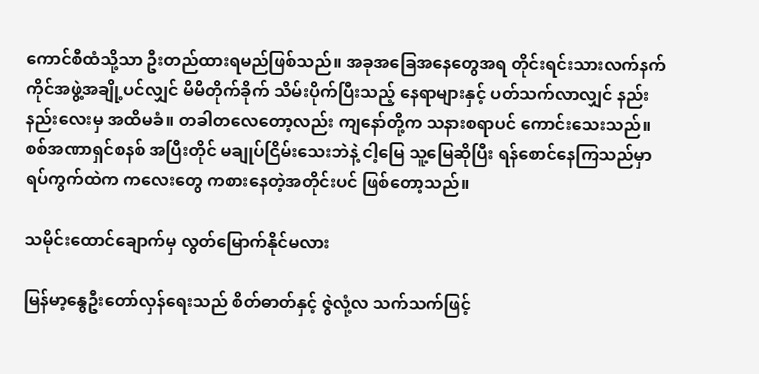ကောင်စီထံသို့သာ ဦးတည်ထားရမည်ဖြစ်သည်။ အခုအခြေအနေတွေအရ တိုင်းရင်းသားလက်နက်ကိုင်အဖွဲ့အချို့ပင်လျှင် မိမိတိုက်ခိုက် သိမ်းပိုက်ပြီးသည့် နေရာများနှင့် ပတ်သက်လာလျှင် နည်းနည်းလေးမှ အထိမခံ။ တခါတလေတော့လည်း ကျနော်တို့က သနားစရာပင် ကောင်းသေးသည်။ စစ်အဏာရှင်စနစ် အပြီးတိုင် မချုပ်ငြိမ်းသေးဘဲနဲ့ ငါ့မြေ သူ့မြေဆိုပြီး ရန်စောင်နေကြသည်မှာ ရပ်ကွက်ထဲက ကလေးတွေ ကစားနေတဲ့အတိုင်းပင် ဖြစ်တော့သည်။

သမိုင်းထောင်ချောက်မှ လွတ်မြောက်နိုင်မလား

မြန်မာ့နွေဦးတော်လှန်ရေးသည် စိတ်ဓာတ်နှင့် ဇွဲလုံ့လ သက်သက်ဖြင့်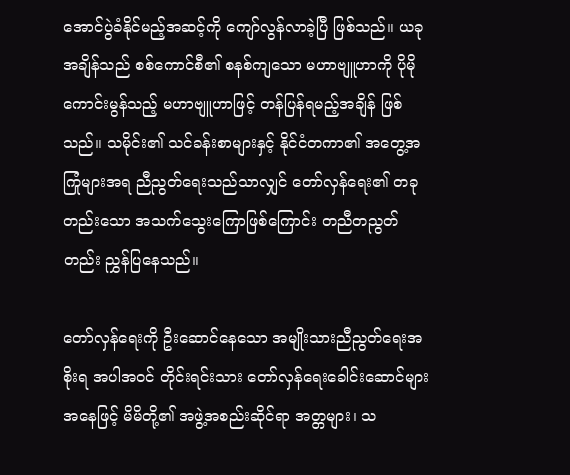အောင်ပွဲခံနိုင်မည့်အဆင့်ကို ကျော်လွန်လာခဲ့ပြီ ဖြစ်သည်။ ယခုအချိန်သည် စစ်ကောင်စီ၏ စနစ်ကျသော မဟာဗျူဟာကို ပိုမိုကောင်းမွန်သည့် မဟာဗျူဟာဖြင့် တန်ပြန်ရမည့်အချိန် ဖြစ်သည်။ သမိုင်း၏ သင်ခန်းစာများနှင့် နိုင်ငံတကာ၏ အတွေ့အကြုံများအရ ညီညွတ်ရေးသည်သာလျှင် တော်လှန်ရေး၏ တခုတည်းသော အသက်သွေးကြောဖြစ်ကြောင်း တညီတညွတ်တည်း ညွှန်ပြနေသည်။

တော်လှန်ရေးကို ဦးဆောင်နေသော အမျိုးသားညီညွတ်ရေးအစိုးရ အပါအဝင် တိုင်းရင်းသား တော်လှန်ရေးခေါင်းဆောင်များ အနေဖြင့် မိမိတို့၏ အဖွဲ့အစည်းဆိုင်ရာ အတ္တများ၊ သ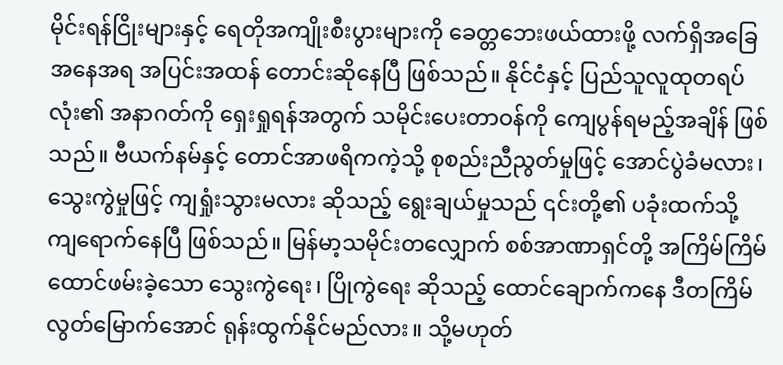မိုင်းရန်ငြိုးများနှင့် ရေတိုအကျိုးစီးပွားများကို ခေတ္တဘေးဖယ်ထားဖို့ လက်ရှိအခြေအနေအရ အပြင်းအထန် တောင်းဆိုနေပြီ ဖြစ်သည်။ နိုင်ငံနှင့် ပြည်သူလူထုတရပ်လုံး၏ အနာဂတ်ကို ရှေးရှုရန်အတွက် သမိုင်းပေးတာဝန်ကို ကျေပွန်ရမည့်အချိန် ဖြစ်သည်။ ဗီယက်နမ်နှင့် တောင်အာဖရိကကဲ့သို့ စုစည်းညီညွတ်မှုဖြင့် အောင်ပွဲခံမလား၊ သွေးကွဲမှုဖြင့် ကျရှုံးသွားမလား ဆိုသည့် ရွေးချယ်မှုသည် ၎င်းတို့၏ ပခုံးထက်သို့ ကျရောက်နေပြီ ဖြစ်သည်။ မြန်မာ့သမိုင်းတလျှောက် စစ်အာဏာရှင်တို့ အကြိမ်ကြိမ် ထောင်ဖမ်းခဲ့သော သွေးကွဲရေး၊ ပြိုကွဲရေး ဆိုသည့် ထောင်ချောက်ကနေ ဒီတကြိမ် လွတ်မြောက်အောင် ရုန်းထွက်နိုင်မည်လား။ သို့မဟုတ်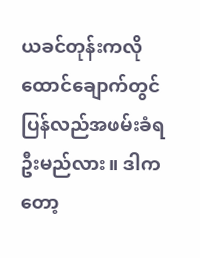ယခင်တုန်းကလို ထောင်ချောက်တွင် ပြန်လည်အဖမ်းခံရဦးမည်လား။ ဒါကတော့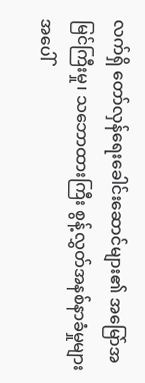လက်ရှိ တော်လှန်ရေးခေါင်းဆောင်များ၏ အမြော်အမြင်ကြီးမှု၊ သဘောထားကြီး စွန့်လွှတ်အနစ်နာခံမှုများအပေါ်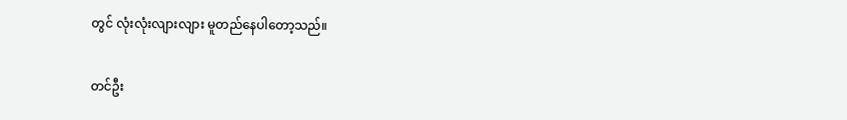တွင် လုံးလုံးလျားလျား မူတည်နေပါတော့သည်။

တင်ဦး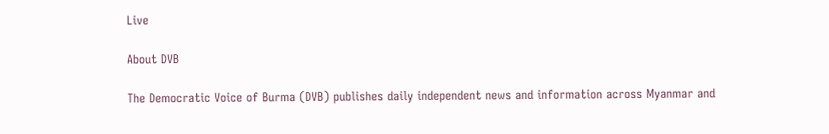Live

About DVB

The Democratic Voice of Burma (DVB) publishes daily independent news and information across Myanmar and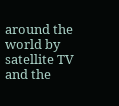around the world by satellite TV and the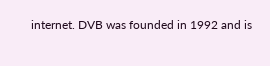internet. DVB was founded in 1992 and is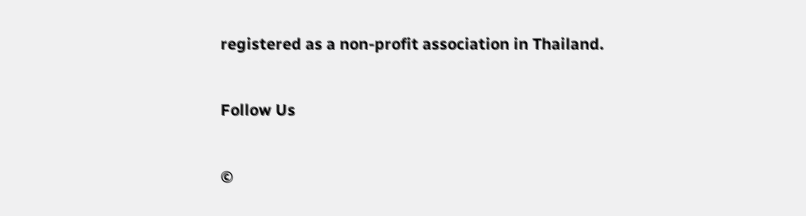registered as a non-profit association in Thailand.

Follow Us

©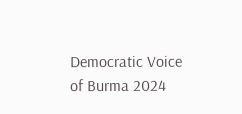Democratic Voice of Burma 2024